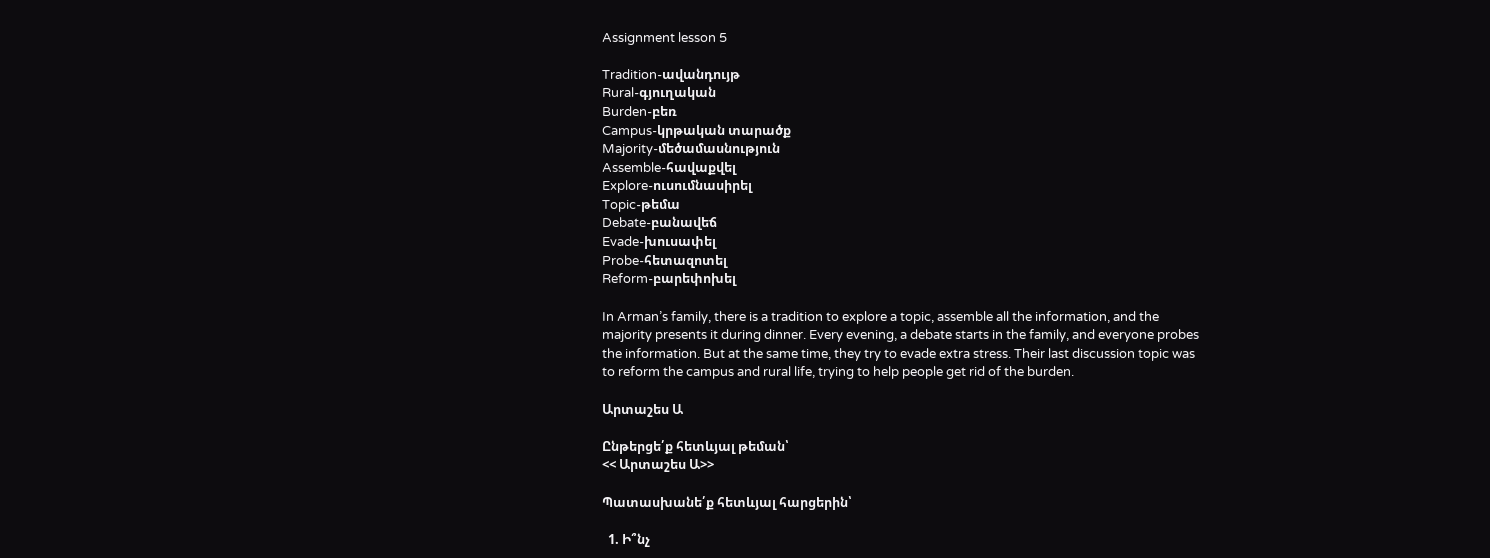Assignment lesson 5

Tradition-ավանդույթ
Rural-գյուղական
Burden-բեռ
Campus-կրթական տարածք
Majority-մեծամասնություն
Assemble-հավաքվել
Explore-ուսումնասիրել
Topic-թեմա
Debate-բանավեճ
Evade-խուսափել
Probe-հետազոտել
Reform-բարեփոխել

In Arman’s family, there is a tradition to explore a topic, assemble all the information, and the majority presents it during dinner. Every evening, a debate starts in the family, and everyone probes the information. But at the same time, they try to evade extra stress. Their last discussion topic was to reform the campus and rural life, trying to help people get rid of the burden.

Արտաշես Ա

Ընթերցե՛ք հետևյալ թեման՝
<< Արտաշես Ա>>

Պատասխանե՛ք հետևյալ հարցերին՝

  1. Ի՞նչ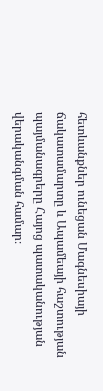հետևանքներ ունեցան Մագնեսիայի ճակատամարտը և Ապամեայի հաշտության պայմանագրերը Հայոց պատականության վերականգման համար։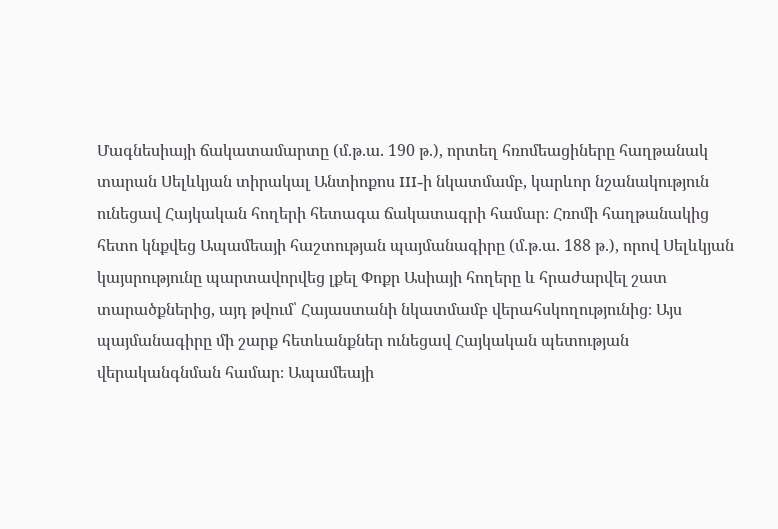Մագնեսիայի ճակատամարտը (մ.թ.ա. 190 թ.), որտեղ հռոմեացիները հաղթանակ տարան Սելևկյան տիրակալ Անտիոքոս III-ի նկատմամբ, կարևոր նշանակություն ունեցավ Հայկական հողերի հետագա ճակատագրի համար։ Հռոմի հաղթանակից հետո կնքվեց Ապամեայի հաշտության պայմանագիրը (մ.թ.ա. 188 թ.), որով Սելևկյան կայսրությունը պարտավորվեց լքել Փոքր Ասիայի հողերը և հրաժարվել շատ տարածքներից, այդ թվում՝ Հայաստանի նկատմամբ վերահսկողությունից։ Այս պայմանագիրը մի շարք հետևանքներ ունեցավ Հայկական պետության վերականգնման համար։ Ապամեայի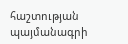հաշտության պայմանագրի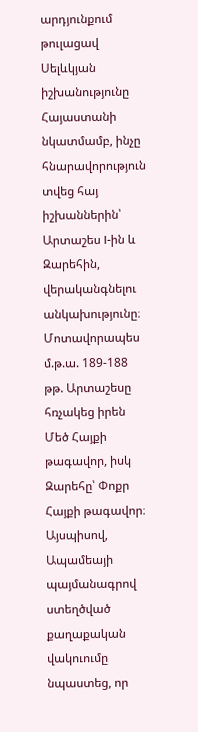արդյունքում թուլացավ Սելևկյան իշխանությունը Հայաստանի նկատմամբ, ինչը հնարավորություն տվեց հայ իշխաններին՝ Արտաշես I-ին և Զարեհին, վերականգնելու անկախությունը։ Մոտավորապես մ.թ.ա. 189-188 թթ. Արտաշեսը հռչակեց իրեն Մեծ Հայքի թագավոր, իսկ Զարեհը՝ Փոքր Հայքի թագավոր։ Այսպիսով, Ապամեայի պայմանագրով ստեղծված քաղաքական վակուումը նպաստեց, որ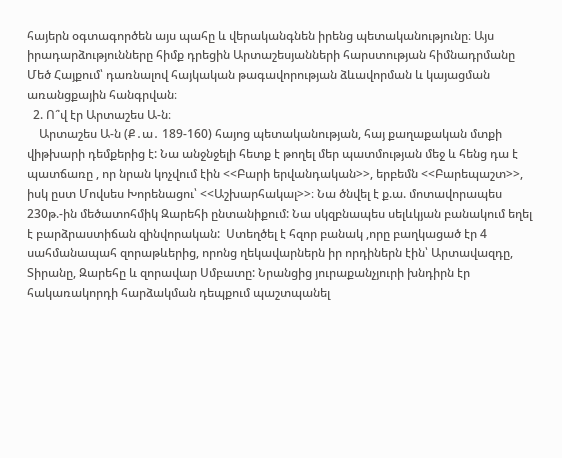հայերն օգտագործեն այս պահը և վերականգնեն իրենց պետականությունը։ Այս իրադարձությունները հիմք դրեցին Արտաշեսյանների հարստության հիմնադրմանը Մեծ Հայքում՝ դառնալով հայկական թագավորության ձևավորման և կայացման առանցքային հանգրվան։
  2. Ո՞վ էր Արտաշես Ա-ն։
    Արտաշես Ա-ն (Ք․ա․ 189-160) հայոց պետականության, հայ քաղաքական մտքի վիթխարի դեմքերից է: Նա անջնջելի հետք է թողել մեր պատմության մեջ և հենց դա է պատճառը , որ նրան կոչվում էին <<Բարի երվանդական>>, երբեմն <<Բարեպաշտ>>, իսկ ըստ Մովսես Խորենացու՝ <<Աշխարհակալ>>։ Նա ծնվել է ք.ա. մոտավորապես 230թ.-ին մեծատոհմիկ Զարեհի ընտանիքում: Նա սկզբնապես սելևկյան բանակում եղել է բարձրաստիճան զինվորական:  Ստեղծել է հզոր բանակ ,որը բաղկացած էր 4 սահմանապահ զորաթևերից, որոնց ղեկավարներն իր որդիներն էին՝ Արտավազդը, Տիրանը, Զարեհը և զորավար Սմբատը: Նրանցից յուրաքանչյուրի խնդիրն էր հակառակորդի հարձակման դեպքում պաշտպանել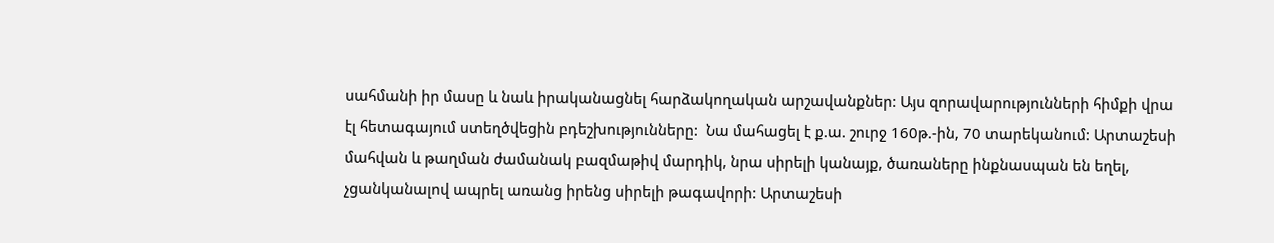սահմանի իր մասը և նաև իրականացնել հարձակողական արշավանքներ: Այս զորավարությունների հիմքի վրա էլ հետագայում ստեղծվեցին բդեշխությունները:  Նա մահացել է ք.ա. շուրջ 160թ.-ին, 70 տարեկանում: Արտաշեսի մահվան և թաղման ժամանակ բազմաթիվ մարդիկ, նրա սիրելի կանայք, ծառաները ինքնասպան են եղել, չցանկանալով ապրել առանց իրենց սիրելի թագավորի: Արտաշեսի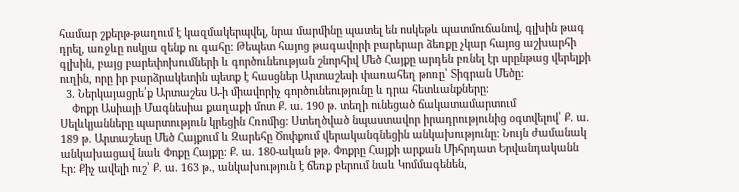համար շքերթ-թաղում է կազմակերպվել, նրա մարմինը պատել են ոսկեթև պատմուճանով, գլխին թագ դրել, առջևը ոսկյա զենք ու գահը: Թեպետ հայոց թագավորի բարերար ձեռքը չկար հայոց աշխարհի գլխին, բայց բարեփոխումների և գործունեության շնորհիվ Մեծ Հայքը արդեն բռնել էր սրընթաց վերելքի ուղին, որը իր բարձրակետին պետք է հասցներ Արտաշեսի փառահեղ թոռը՝ Տիգրան Մեծը:
  3. Ներկայացրե՛ք Արտաշես Ա-ի միավորիչ գործունեությունը և դրա հետևանքները։
    Փոքր Ասիայի Մագնեսիա քաղաքի մոտ Ք. ա. 190 թ. տեղի ունեցած ճակատամարտում Սելևկյանները պարտություն կրեցին Հռոմից: Ստեղծված նպաստավոր իրադրությունից օգտվելով՝ Ք. ա. 189 թ. Արտաշեսը Մեծ Հայքում և Զարեհը Ծոփքում վերականգնեցին անկախությունը: Նույն ժամանակ անկախացավ նաև Փոքը Հայքը: Ք. ա. 180-ական թթ. Փոքրը Հայքի արքան Միհրդատ Երվանդականն Էր: Քիչ ավելի ուշ՝ Ք. ա. 163 թ., անկախություն է ճեռք բերում նաև Կոմմագենեն,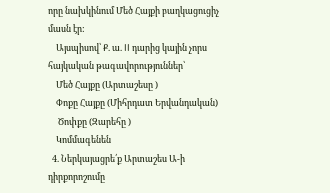որը նախկինում Մեծ Հայքի բաղկացուցիչ մասն էր:
    Այսպիսով՝ Ք. ա. II դարից կային չորս հայկական թագավորություններ՝
    Մեծ Հայքը (Արտաշեսը )
    Փոքը Հայքը (Միհրդատ Երվանդական)
     Ծոփքը (Զարեհը )
    Կոմմագենեն
  4. Ներկայացրե՛ք Արտաշես Ա-ի դիրքորոշումը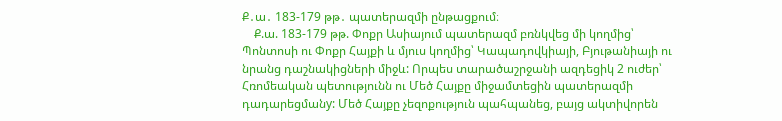Ք․ա․ 183-179 թթ․ պատերազմի ընթացքում։
    Ք.ա. 183-179 թթ. Փոքր Ասիայում պատերազմ բռնկվեց մի կողմից՝ Պոնտոսի ու Փոքր Հայքի և մյուս կողմից՝ Կապադովկիայի, Բյութանիայի ու նրանց դաշնակիցների միջև: Որպես տարածաշրջանի ազդեցիկ 2 ուժեր՝ Հռոմեական պետությունն ու Մեծ Հայքը միջամտեցին պատերազմի դադարեցմանy: Մեծ Հայքը չեզոքություն պահպանեց, բայց ակտիվորեն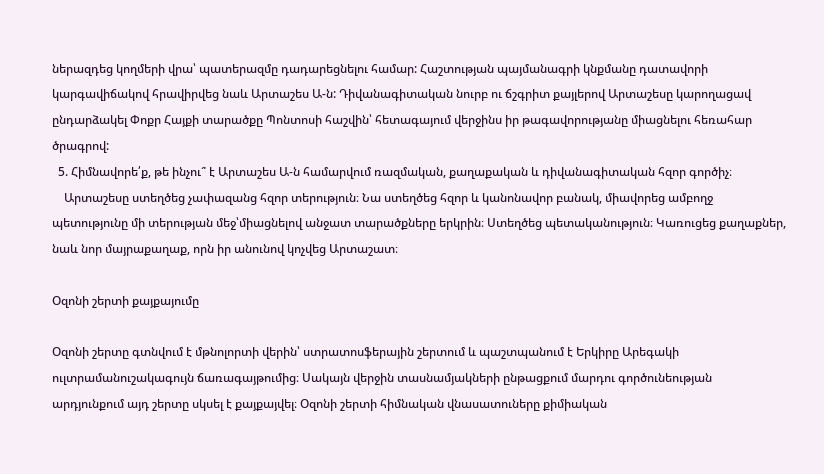ներազդեց կողմերի վրա՝ պատերազմը դադարեցնելու համար: Հաշտության պայմանագրի կնքմանը դատավորի կարգավիճակով հրավիրվեց նաև Արտաշես Ա-ն: Դիվանագիտական նուրբ ու ճշգրիտ քայլերով Արտաշեսը կարողացավ ընդարձակել Փոքր Հայքի տարածքը Պոնտոսի հաշվին՝ հետագայում վերջինս իր թագավորությանը միացնելու հեռահար ծրագրով:
  5. Հիմնավորե՛ք, թե ինչու՞ է Արտաշես Ա-ն համարվում ռազմական, քաղաքական և դիվանագիտական հզոր գործիչ։
    Արտաշեսը ստեղծեց չափազանց հզոր տերություն։ Նա ստեղծեց հզոր և կանոնավոր բանակ, միավորեց ամբողջ պետությունը մի տերության մեջ՝միացնելով անջատ տարածքները երկրին։ Ստեղծեց պետականություն։ Կառուցեց քաղաքներ, նաև նոր մայրաքաղաք, որն իր անունով կոչվեց Արտաշատ։

Օզոնի շերտի քայքայումը

Օզոնի շերտը գտնվում է մթնոլորտի վերին՝ ստրատոսֆերային շերտում և պաշտպանում է Երկիրը Արեգակի ուլտրամանուշակագույն ճառագայթումից։ Սակայն վերջին տասնամյակների ընթացքում մարդու գործունեության արդյունքում այդ շերտը սկսել է քայքայվել։ Օզոնի շերտի հիմնական վնասատուները քիմիական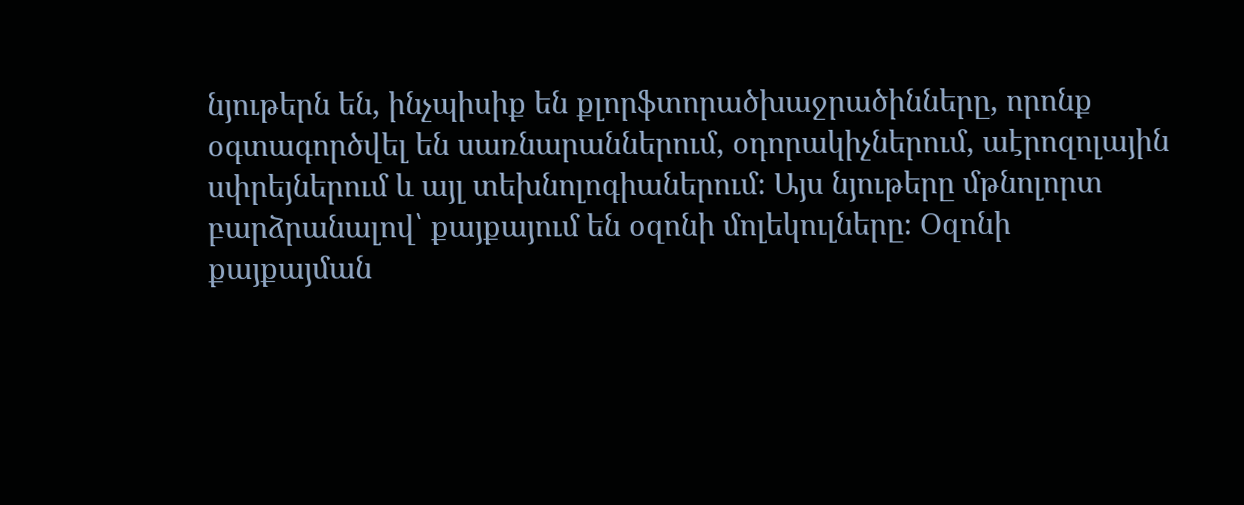նյութերն են, ինչպիսիք են քլորֆտորածխաջրածինները, որոնք օգտագործվել են սառնարաններում, օդորակիչներում, աէրոզոլային սփրեյներում և այլ տեխնոլոգիաներում։ Այս նյութերը մթնոլորտ բարձրանալով՝ քայքայում են օզոնի մոլեկուլները։ Օզոնի քայքայման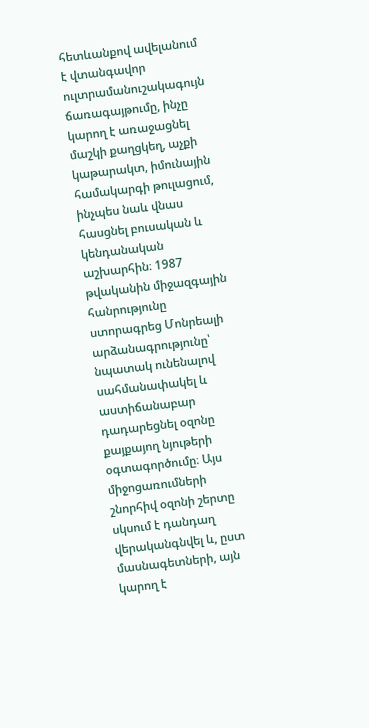հետևանքով ավելանում է վտանգավոր ուլտրամանուշակագույն ճառագայթումը, ինչը կարող է առաջացնել մաշկի քաղցկեղ, աչքի կաթարակտ, իմունային համակարգի թուլացում, ինչպես նաև վնաս հասցնել բուսական և կենդանական աշխարհին։ 1987 թվականին միջազգային հանրությունը ստորագրեց Մոնրեալի արձանագրությունը՝ նպատակ ունենալով սահմանափակել և աստիճանաբար դադարեցնել օզոնը քայքայող նյութերի օգտագործումը։ Այս միջոցառումների շնորհիվ օզոնի շերտը սկսում է դանդաղ վերականգնվել և, ըստ մասնագետների, այն կարող է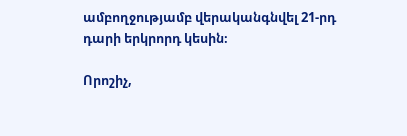ամբողջությամբ վերականգնվել 21-րդ դարի երկրորդ կեսին։

Որոշիչ,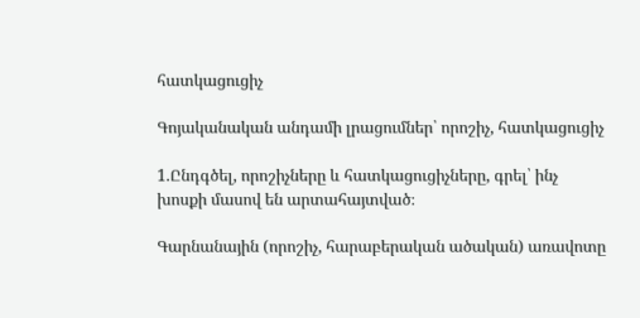հատկացուցիչ

Գոյականական անդամի լրացումներ՝ որոշիչ, հատկացուցիչ

1.Ընդգծել, որոշիչները և հատկացուցիչները, գրել՝ ինչ խոսքի մասով են արտահայտված։

Գարնանային (որոշիչ, հարաբերական ածական) առավոտը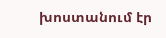խոստանում էր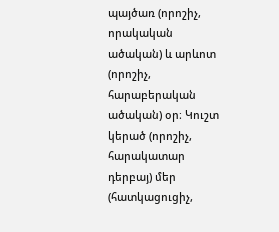պայծառ (որոշիչ, որակական ածական) և արևոտ (որոշիչ, հարաբերական ածական) օր։ Կուշտ կերած (որոշիչ, հարակատար դերբայ) մեր (հատկացուցիչ,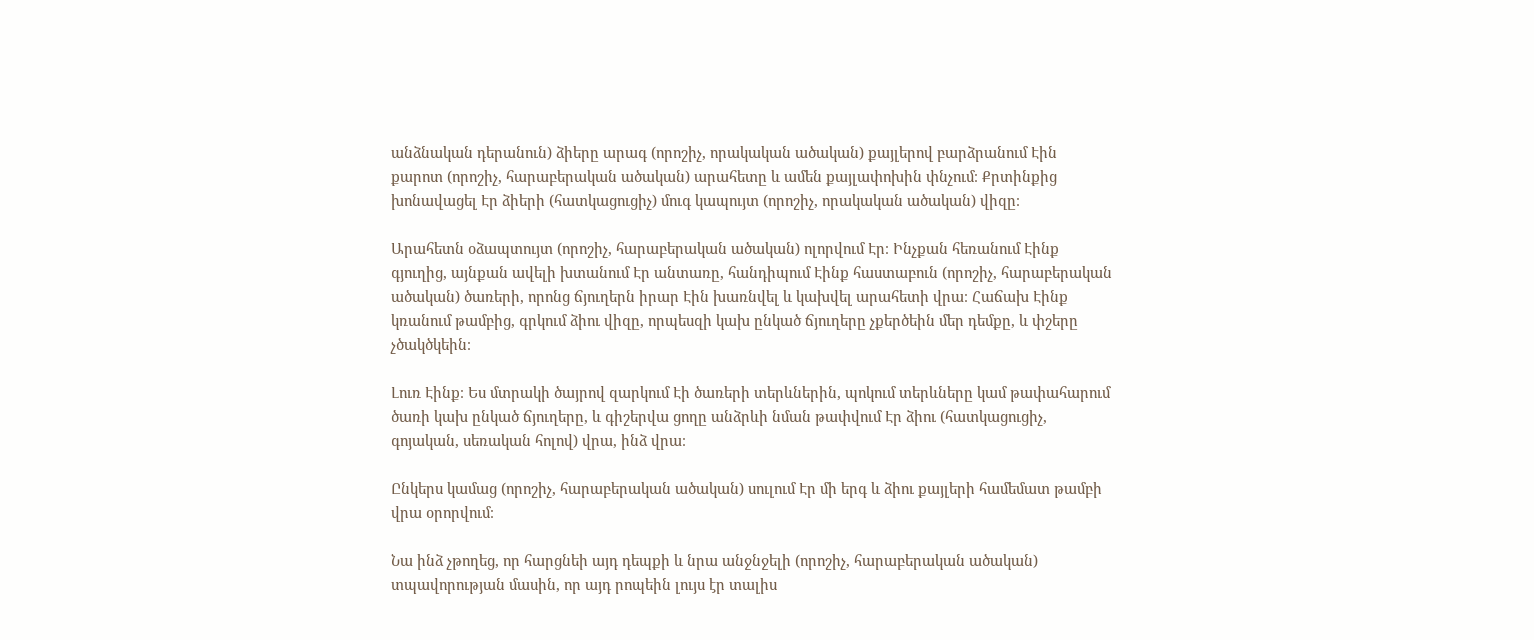անձնական դերանուն) ձիերը արագ (որոշիչ, որակական ածական) քայլերով բարձրանում Էին քարոտ (որոշիչ, հարաբերական ածական) արահետը և ամեն քայլափոխին փնչում։ Քրտինքից խոնավացել Էր ձիերի (հատկացուցիչ) մուգ կապույտ (որոշիչ, որակական ածական) վիզը։

Արահետն օձապտույտ (որոշիչ, հարաբերական ածական) ոլորվում Էր։ Ինչքան հեռանում Էինք գյուղից, այնքան ավելի խտանում Էր անտառը, հանդիպում Էինք հաստաբուն (որոշիչ, հարաբերական ածական) ծառերի, որոնց ճյուղերն իրար Էին խառնվել և կախվել արահետի վրա։ Հաճախ Էինք կռանում թամբից, գրկում ձիու վիզը, որպեսզի կախ ընկած ճյուղերը չքերծեին մեր դեմքը, և փշերը չծակծկեին։

Լուռ Էինք։ Ես մտրակի ծայրով զարկում Էի ծառերի տերևներին, պոկում տերևները կամ թափահարում ծառի կախ ընկած ճյուղերը, և գիշերվա ցողը անձրևի նման թափվում Էր ձիու (հատկացուցիչ, գոյական, սեռական հոլով) վրա, ինձ վրա։

Ընկերս կամաց (որոշիչ, հարաբերական ածական) սուլում Էր մի երգ և ձիու քայլերի համեմատ թամբի վրա օրորվում։

Նա ինձ չթողեց, որ հարցնեի այդ դեպքի և նրա անջնջելի (որոշիչ, հարաբերական ածական) տպավորության մասին, որ այդ րոպեին լույս էր տալիս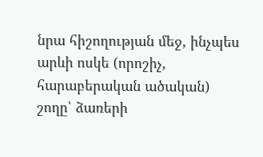նրա հիշողության մեջ, ինչպես արևի ոսկե (որոշիչ, հարաբերական ածական) շողը՝ ձառերի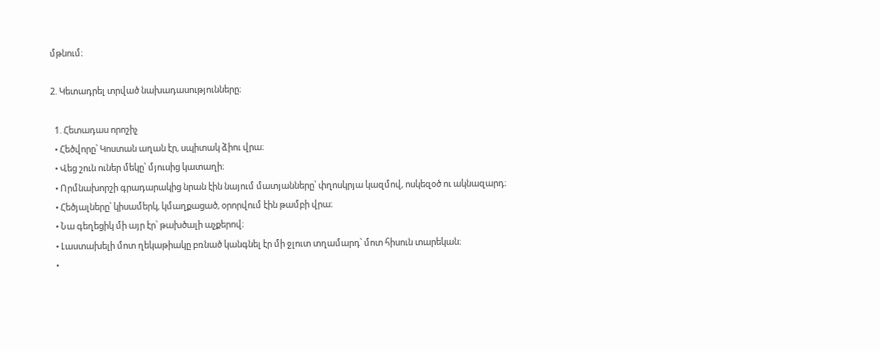մթնում։

2. Կետադրել տրված նախադասությունները։

  1. Հետադաս որոշիչ
  • Հեծվորը՝ Կոստան աղան էր, սպիտակ ձիու վրա։
  • Վեց շուն ուներ մեկը՝ մյուսից կատաղի։
  • Որմնախորշի գրադարակից նրան էին նայում մատյանները՝ փղոսկրյա կազմով, ոսկեզօծ ու ակնազարդ։
  • Հեծյալները՝ կիսամերկ, կմաղքացած, օրորվում էին թամբի վրա։
  • Նա գեղեցիկ մի այր էր՝ թախծալի աչքերով։
  • Լաստախելի մոտ ղեկաթիակը բռնած կանգնել էր մի ջլուտ տղամարդ՝ մոտ հիսուն տարեկան։
  •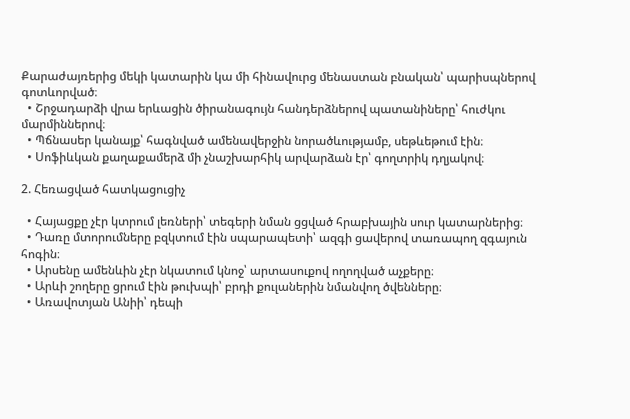Քարաժայռերից մեկի կատարին կա մի հինավուրց մենաստան բնական՝ պարիսպներով գոտևորված։
  • Շրջադարձի վրա երևացին ծիրանագույն հանդերձներով պատանիները՝ հուժկու մարմիններով։
  • Պճնասեր կանայք՝ հագնված ամենավերջին նորածևությամբ, սեթևեթում էին։
  • Սոֆիևկան քաղաքամերձ մի չնաշխարհիկ արվարձան էր՝ գողտրիկ դղյակով։

2. Հեռացված հատկացուցիչ

  • Հայացքը չէր կտրում լեռների՝ տեգերի նման ցցված հրաբխային սուր կատարներից։
  • Դառը մտորումները բզկտում էին սպարապետի՝ ազգի ցավերով տառապող զգայուն հոգին։
  • Արսենը ամենևին չէր նկատում կնոջ՝ արտասուքով ողողված աչքերը։
  • Արևի շողերը ցրում էին թուխպի՝ բրդի քուլաներին նմանվող ծվենները։
  • Առավոտյան Անիի՝ դեպի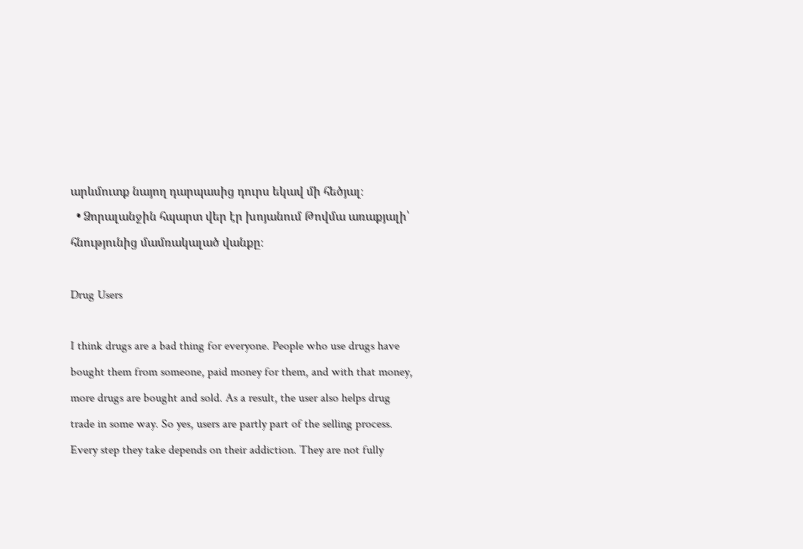արևմուտք նայող դարպասից դուրս եկավ մի հեծյալ։
  • Ձորալանջին հպարտ վեր էր խոյանում Թովմա առաքյալի՝ հնությունից մամռակալած վանքը։

Drug Users

I think drugs are a bad thing for everyone. People who use drugs have bought them from someone, paid money for them, and with that money, more drugs are bought and sold. As a result, the user also helps drug trade in some way. So yes, users are partly part of the selling process. Every step they take depends on their addiction. They are not fully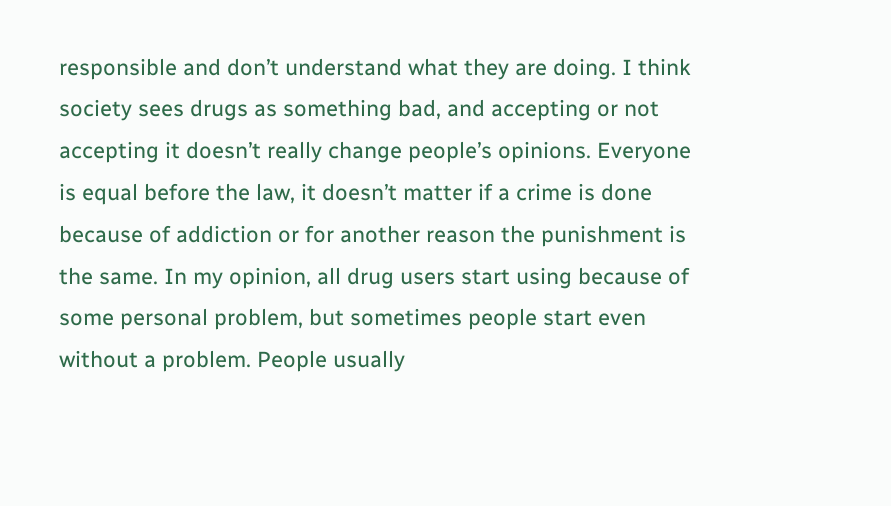responsible and don’t understand what they are doing. I think society sees drugs as something bad, and accepting or not accepting it doesn’t really change people’s opinions. Everyone is equal before the law, it doesn’t matter if a crime is done because of addiction or for another reason the punishment is the same. In my opinion, all drug users start using because of some personal problem, but sometimes people start even without a problem. People usually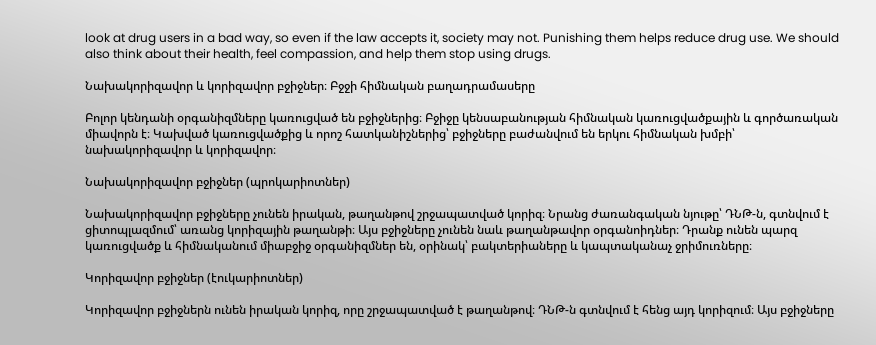look at drug users in a bad way, so even if the law accepts it, society may not. Punishing them helps reduce drug use. We should also think about their health, feel compassion, and help them stop using drugs.

Նախակորիզավոր և կորիզավոր բջիջներ։ Բջջի հիմնական բաղադրամասերը

Բոլոր կենդանի օրգանիզմները կառուցված են բջիջներից։ Բջիջը կենսաբանության հիմնական կառուցվածքային և գործառական միավորն է։ Կախված կառուցվածքից և որոշ հատկանիշներից՝ բջիջները բաժանվում են երկու հիմնական խմբի՝ նախակորիզավոր և կորիզավոր։

Նախակորիզավոր բջիջներ (պրոկարիոտներ)

Նախակորիզավոր բջիջները չունեն իրական, թաղանթով շրջապատված կորիզ։ Նրանց ժառանգական նյութը՝ ԴՆԹ-ն, գտնվում է ցիտոպլազմում՝ առանց կորիզային թաղանթի։ Այս բջիջները չունեն նաև թաղանթավոր օրգանոիդներ։ Դրանք ունեն պարզ կառուցվածք և հիմնականում միաբջիջ օրգանիզմներ են, օրինակ՝ բակտերիաները և կապտականաչ ջրիմուռները։

Կորիզավոր բջիջներ (էուկարիոտներ)

Կորիզավոր բջիջներն ունեն իրական կորիզ, որը շրջապատված է թաղանթով։ ԴՆԹ-ն գտնվում է հենց այդ կորիզում։ Այս բջիջները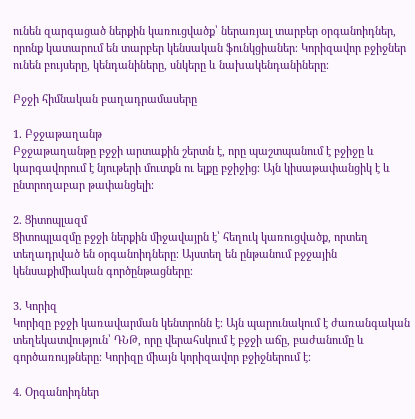ունեն զարգացած ներքին կառուցվածք՝ ներառյալ տարբեր օրգանոիդներ, որոնք կատարում են տարբեր կենսական ֆունկցիաներ։ Կորիզավոր բջիջներ ունեն բույսերը, կենդանիները, սնկերը և նախակենդանիները։

Բջջի հիմնական բաղադրամասերը

1. Բջջաթաղանթ
Բջջաթաղանթը բջջի արտաքին շերտն է, որը պաշտպանում է բջիջը և կարգավորում է նյութերի մուտքն ու ելքը բջիջից։ Այն կիսաթափանցիկ է և ընտրողաբար թափանցելի։

2. Ցիտոպլազմ
Ցիտոպլազմը բջջի ներքին միջավայրն է՝ հեղուկ կառուցվածք, որտեղ տեղադրված են օրգանոիդները։ Այստեղ են ընթանում բջջային կենսաքիմիական գործընթացները։

3. Կորիզ
Կորիզը բջջի կառավարման կենտրոնն է։ Այն պարունակում է ժառանգական տեղեկատվություն՝ ԴՆԹ, որը վերահսկում է բջջի աճը, բաժանումը և գործառույթները։ Կորիզը միայն կորիզավոր բջիջներում է։

4. Օրգանոիդներ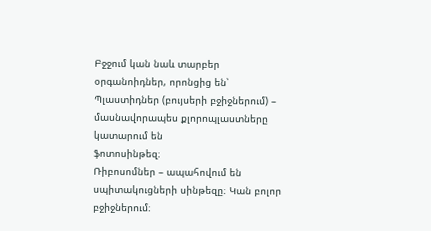Բջջում կան նաև տարբեր օրգանոիդներ, որոնցից են՝
Պլաստիդներ (բույսերի բջիջներում) – մասնավորապես քլորոպլաստները կատարում են
ֆոտոսինթեզ։
Ռիբոսոմներ – ապահովում են սպիտակուցների սինթեզը։ Կան բոլոր բջիջներում։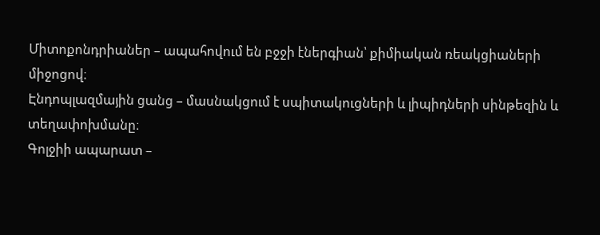Միտոքոնդրիաներ – ապահովում են բջջի էներգիան՝ քիմիական ռեակցիաների միջոցով։
Էնդոպլազմային ցանց – մասնակցում է սպիտակուցների և լիպիդների սինթեզին և
տեղափոխմանը։
Գոլջիի ապարատ –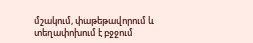մշակում, փաթեթավորում և տեղափոխում է բջջում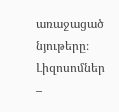առաջացած նյութերը։
Լիզոսոմներ –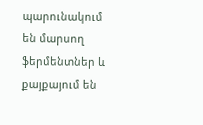պարունակում են մարսող ֆերմենտներ և քայքայում են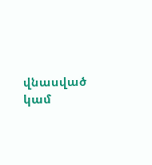վնասված կամ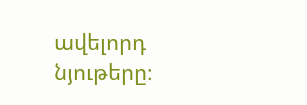ավելորդ նյութերը։